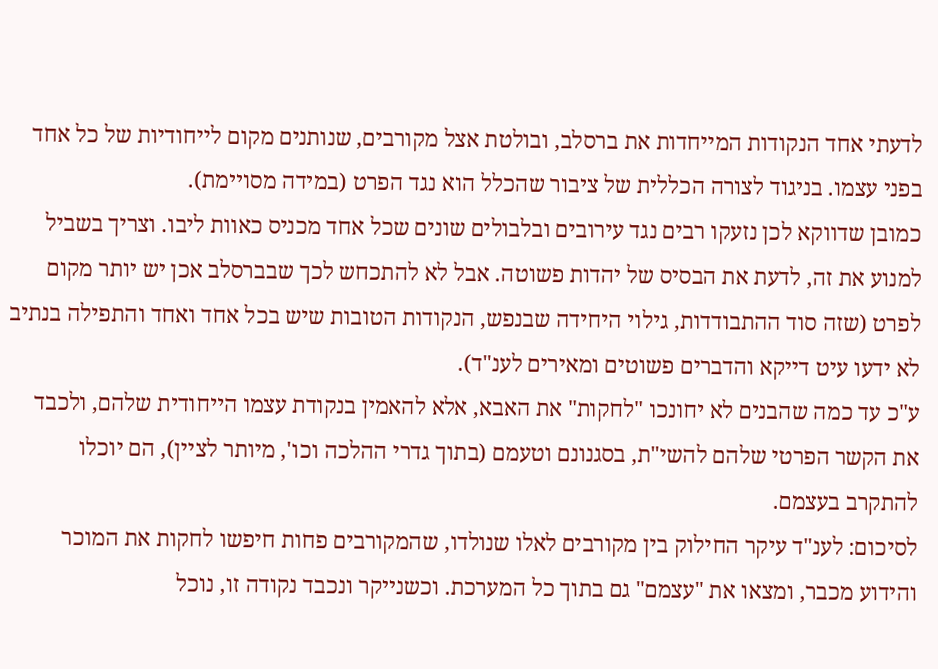לדעתי אחד הנקודות המייחדות את ברסלב, ובולטת אצל מקורבים, שנותנים מקום לייחודיות של כל אחד בפני עצמו. בניגוד לצורה הכללית של ציבור שהכלל הוא נגד הפרט (במידה מסויימת).
כמובן שדווקא לכן נזעקו רבים נגד עירובים ובלבולים שונים שכל אחד מכניס כאוות ליבו. וצריך בשביל למנוע את זה, לדעת את הבסיס של יהדות פשוטה. אבל לא להתכחש לכך שבברסלב אכן יש יותר מקום לפרט (שזה סוד ההתבודדות, גילוי היחידה שבנפש, הנקודות הטובות שיש בכל אחד ואחד והתפילה בנתיב לא ידעו עיט דייקא והדברים פשוטים ומאירים לענ"ד).
ע"כ עד כמה שהבנים לא יחונכו "לחקות" את האבא, אלא להאמין בנקודת עצמו הייחודית שלהם, ולכבד את הקשר הפרטי שלהם להשי"ת, בסגנונם וטעמם (בתוך גדרי ההלכה וכו', מיותר לציין), הם יוכלו להתקרב בעצמם.
לסיכום: לענ"ד עיקר החילוק בין מקורבים לאלו שנולדו, שהמקורבים פחות חיפשו לחקות את המוכר והידוע מכבר, ומצאו את "עצמם" גם בתוך כל המערכת. וכשנייקר ונכבד נקודה זו, נוכל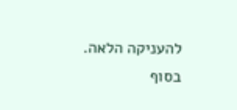להעניקה הלאה.
בסוף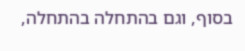בסוף, וגם בהתחלה בהתחלה,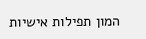המון תפילות אישיות